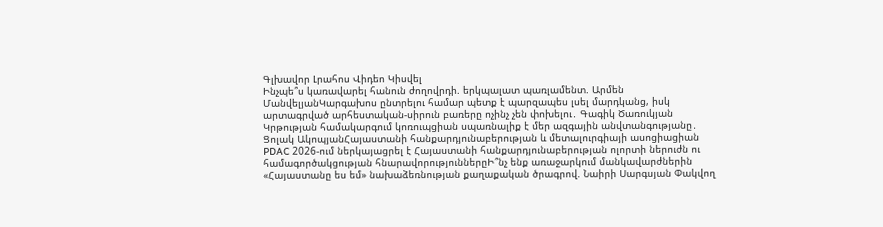Գլխավոր Լրահոս Վիդեո Կիսվել
Ինչպե՞ս կառավարել հանուն ժողովրդի. երկպալատ պառլամենտ. Արմեն ՄանվելյանԿարգախոս ընտրելու համար պետք է պարզապես լսել մարդկանց, իսկ արտագրված արհեստական-սիրուն բառերը ոչինչ չեն փոխելու․ Գագիկ Ծառուկյան Կրթության համակարգում կոռուպցիան սպառնալիք է մեր ազգային անվտանգությանը․ Ցոլակ ԱկոպյանՀայաստանի հանքարդյունաբերության և մետալուրգիայի ասոցիացիան PDAC 2026-ում ներկայացրել է Հայաստանի հանքարդյունաբերության ոլորտի ներուժն ու համագործակցության հնարավորություններըԻ՞նչ ենք առաջարկում մանկավարժներին «Հայաստանը ես եմ» նախաձեռնության քաղաքական ծրագրով. Նաիրի Սարգսյան Փակվող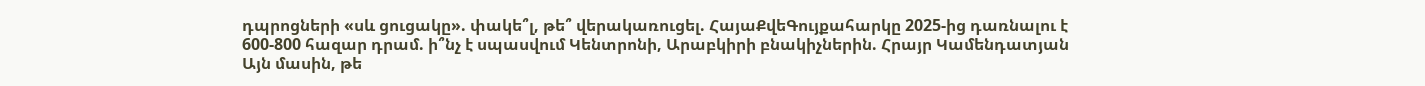դպրոցների «սև ցուցակը». փակե՞լ, թե՞ վերակառուցել. ՀայաՔվեԳույքահարկը 2025-ից դառնալու է 600-800 հազար դրամ. ի՞նչ է սպասվում Կենտրոնի, Արաբկիրի բնակիչներին. Հրայր Կամենդատյան Այն մասին, թե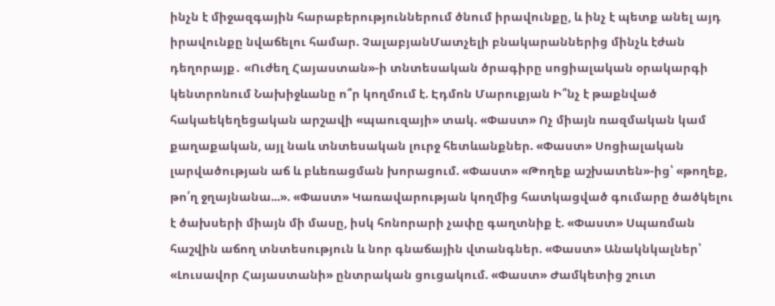ինչն է միջազգային հարաբերություններում ծնում իրավունքը, և ինչ է պետք անել այդ իրավունքը նվաճելու համար. ՉալաբյանՄատչելի բնակարաններից մինչև էժան դեղորայք․ «Ուժեղ Հայաստան»-ի տնտեսական ծրագիրը սոցիալական օրակարգի կենտրոնում Նախիջևանը ո՞ր կողմում է. Էդմոն Մարուքյան Ի՞նչ է թաքնված հակաեկեղեցական արշավի «պաուզայի» տակ. «Փաստ» Ոչ միայն ռազմական կամ քաղաքական, այլ նաև տնտեսական լուրջ հետևանքներ. «Փաստ» Սոցիալական լարվածության աճ և բևեռացման խորացում. «Փաստ» «Թողեք աշխատեն»-ից՝ «թողեք, թո՛ղ ջղայնանա...». «Փաստ» Կառավարության կողմից հատկացված գումարը ծածկելու է ծախսերի միայն մի մասը, իսկ հոնորարի չափը գաղտնիք է. «Փաստ» Սպառման հաշվին աճող տնտեսություն և նոր գնաճային վտանգներ. «Փաստ» Անակնկալներ՝ «Լուսավոր Հայաստանի» ընտրական ցուցակում. «Փաստ» Ժամկետից շուտ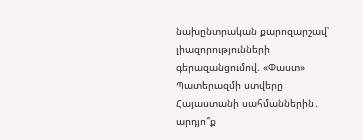նախընտրական քարոզարշավ՝ լիազորությունների գերազանցումով. «Փաստ» Պատերազմի ստվերը Հայաստանի սահմաններին․ արդյո՞ք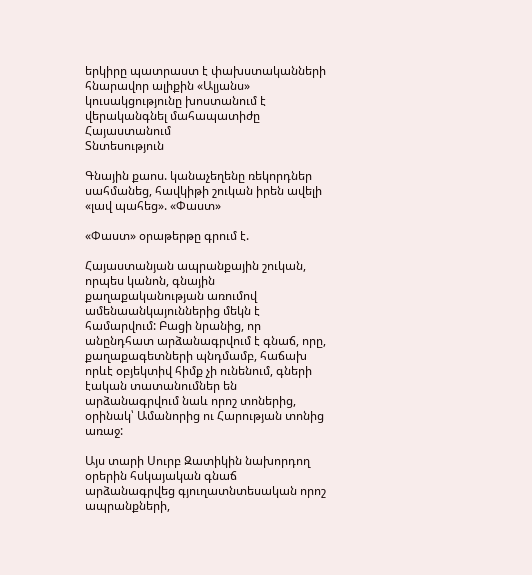երկիրը պատրաստ է փախստականների հնարավոր ալիքին «Ալյանս» կուսակցությունը խոստանում է վերականգնել մահապատիժը Հայաստանում
Տնտեսություն

Գնային քաոս. կանաչեղենը ռեկորդներ սահմանեց, հավկիթի շուկան իրեն ավելի «լավ պահեց». «Փաստ»

«Փաստ» օրաթերթը գրում է.

Հայաստանյան ապրանքային շուկան, որպես կանոն, գնային քաղաքականության առումով ամենաանկայուններից մեկն է համարվում: Բացի նրանից, որ անընդհատ արձանագրվում է գնաճ, որը, քաղաքագետների պնդմամբ, հաճախ որևէ օբյեկտիվ հիմք չի ունենում, գների էական տատանումներ են արձանագրվում նաև որոշ տոներից, օրինակ՝ Ամանորից ու Հարության տոնից առաջ:

Այս տարի Սուրբ Զատիկին նախորդող օրերին հսկայական գնաճ արձանագրվեց գյուղատնտեսական որոշ ապրանքների,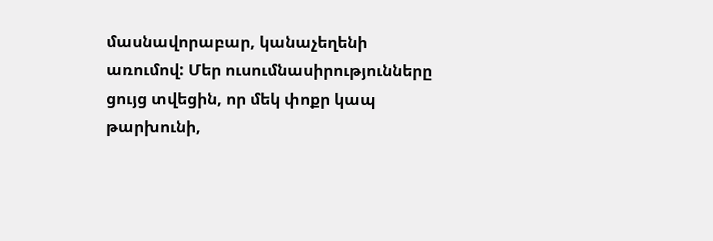մասնավորաբար, կանաչեղենի առումով: Մեր ուսումնասիրությունները ցույց տվեցին, որ մեկ փոքր կապ թարխունի,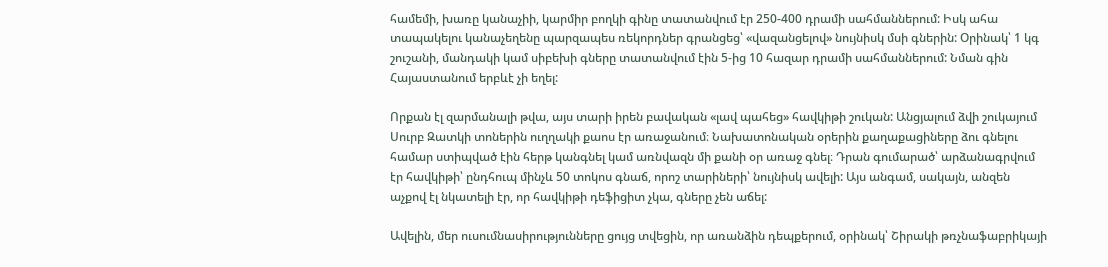համեմի, խառը կանաչիի, կարմիր բողկի գինը տատանվում էր 250-400 դրամի սահմաններում: Իսկ ահա տապակելու կանաչեղենը պարզապես ռեկորդներ գրանցեց՝ «վազանցելով» նույնիսկ մսի գներին: Օրինակ՝ 1 կգ շուշանի, մանդակի կամ սիբեխի գները տատանվում էին 5-ից 10 հազար դրամի սահմաններում: Նման գին Հայաստանում երբևէ չի եղել:

Որքան էլ զարմանալի թվա, այս տարի իրեն բավական «լավ պահեց» հավկիթի շուկան: Անցյալում ձվի շուկայում Սուրբ Զատկի տոներին ուղղակի քաոս էր առաջանում։ Նախատոնական օրերին քաղաքացիները ձու գնելու համար ստիպված էին հերթ կանգնել կամ առնվազն մի քանի օր առաջ գնել։ Դրան գումարած՝ արձանագրվում էր հավկիթի՝ ընդհուպ մինչև 50 տոկոս գնաճ, որոշ տարիների՝ նույնիսկ ավելի: Այս անգամ, սակայն, անզեն աչքով էլ նկատելի էր, որ հավկիթի դեֆիցիտ չկա, գները չեն աճել:

Ավելին, մեր ուսումնասիրությունները ցույց տվեցին, որ առանձին դեպքերում, օրինակ՝ Շիրակի թռչնաֆաբրիկայի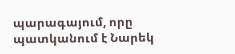պարագայում, որը պատկանում է Նարեկ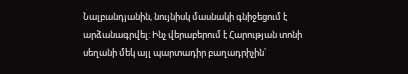Նալբանդյանին, նույնիսկ մասնակի գնիջեցում է արձանագրվել: Ինչ վերաբերում է Հարության տոնի սեղանի մեկ այլ պարտադիր բաղադրիչին՝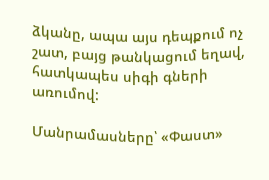ձկանը, ապա այս դեպքում ոչ շատ, բայց թանկացում եղավ, հատկապես սիգի գների առումով:

Մանրամասները՝ «Փաստ»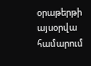օրաթերթի այսօրվա համարում